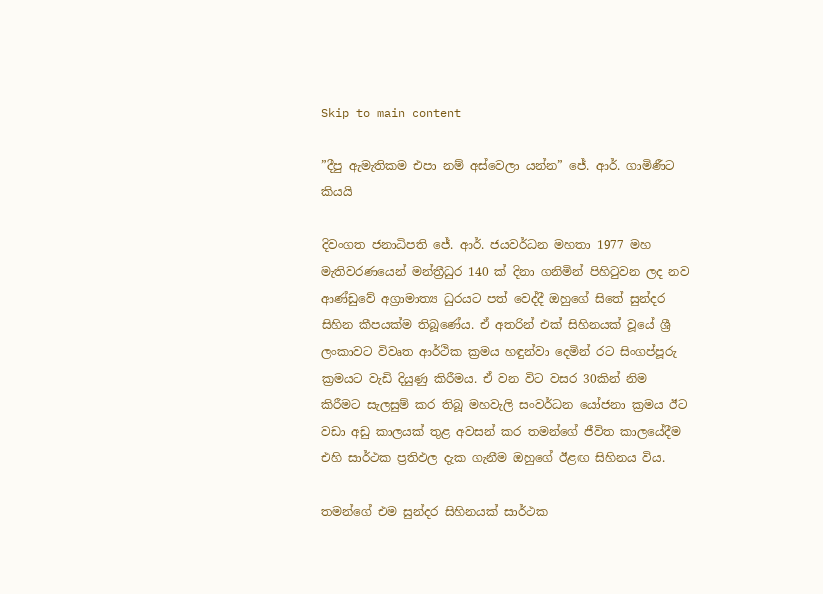Skip to main content

”දීපු ඇමැතිකම එපා නම් අස්වෙලා යන්න” ජේ. ආර්. ගාමිණීට කියයි

දිවංගත ජනාධිපති ජේ. ආර්. ජයවර්ධන මහතා 1977 මහ මැතිවරණයෙන් මන්ත්‍රීධුර 140 ක් දිනා ගනිමින් පිහිටුවන ලද නව ආණ්ඩුවේ අග්‍රාමාත්‍ය ධුරයට පත් වෙද්දී ඔහුගේ සිතේ සුන්දර සිහින කීපයක්ම තිබූණේය. ඒ අතරින් එක් සිහිනයක් වූයේ ශ්‍රී ලංකාවට විවෘත ආර්ථික ක්‍රමය හඳුන්වා දෙමින් රට සිංගප්පූරු ක්‍රමයට වැඩි දියුණු කිරීමය. ඒ වන විට වසර 30කින් නිම කිරීමට සැලසුම් කර තිබූ මහවැලි සංවර්ධන යෝජනා ක්‍රමය ඊට වඩා අඩු කාලයක් තුළ අවසන් කර තමන්ගේ ජීවිත කාලයේදීම එහි සාර්ථක ප්‍රතිඵල දැක ගැනීම ඔහුගේ ඊළඟ සිහිනය විය.

තමන්ගේ එම සුන්දර සිහිනයක් සාර්ථක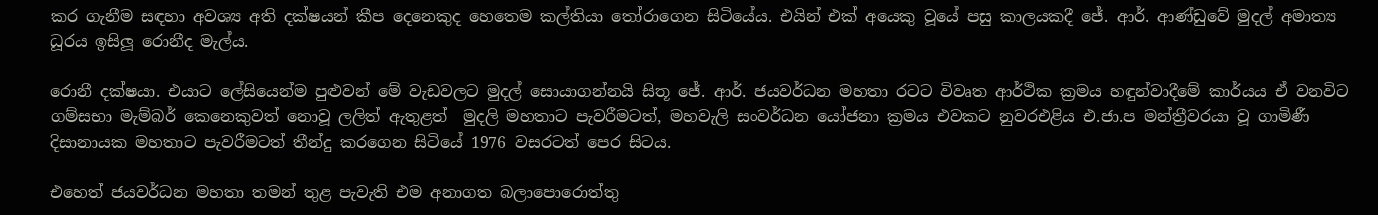කර ගැනීම සඳහා අවශ්‍ය අති දක්ෂයන් කීප දෙනෙකුද හෙතෙම කල්තියා තෝරාගෙන සිටියේය. එයින් එක් අයෙකු වූයේ පසු කාලයකදී ජේ. ආර්. ආණ්ඩුවේ මුදල් අමාත්‍ය ධූරය ඉසිලූ රොනීද මැල්ය.

රොනී දක්ෂයා. එයාට ලේසියෙන්ම පුළුවන් මේ වැඩවලට මුදල් සොයාගන්නයි සිතූ ජේ. ආර්. ජයවර්ධන මහතා රටට විවෘත ආර්ථික ක්‍රමය හඳුන්වාදීමේ කාර්යය ඒ වනවිට ගම්සභා මැම්බර් කෙනෙකුවත් නොවූ ලලිත් ඇතුළත්  මුදලි මහතාට පැවරීමටත්, මහවැලි සංවර්ධන යෝජනා ක්‍රමය එවකට නුවරඑළිය එ.ජා.ප මන්ත්‍රීවරයා වූ ගාමිණී දිසානායක මහතාට පැවරීමටත් තීන්දු කරගෙන සිටියේ 1976 වසරටත් පෙර සිටය.

එහෙත් ජයවර්ධන මහතා තමන් තුළ පැවැති එම අනාගත බලාපොරොත්තු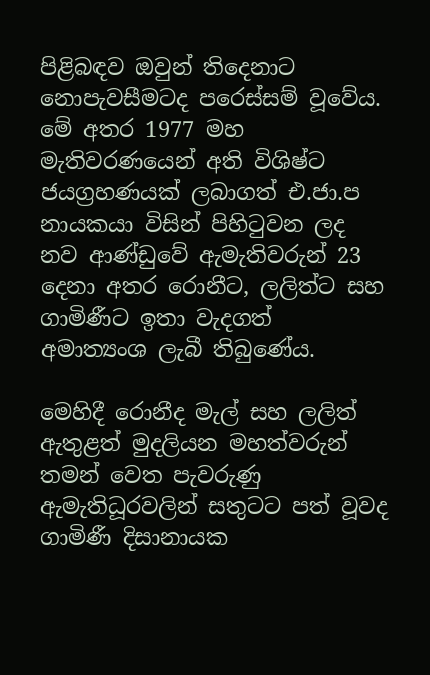පිළිබඳව ඔවුන් තිදෙනාට නොපැවසීමටද පරෙස්සම් වූවේය. මේ අතර 1977 මහ මැතිවරණයෙන් අති විශිෂ්ට ජයග්‍රහණයක් ලබාගත් එ.ජා.ප නායකයා විසින් පිහිටුවන ලද නව ආණ්ඩුවේ ඇමැතිවරුන් 23 දෙනා අතර රොනීට, ලලිත්ට සහ ගාමිණීට ඉතා වැදගත් අමාත්‍යංශ ලැබී තිබුණේය.

මෙහිදී රොනීද මැල් සහ ලලිත් ඇතුළත් මුදලියන මහත්වරුන් තමන් වෙත පැවරුණු ඇමැතිධූරවලින් සතුටට පත් වූවද ගාමිණී දිසානායක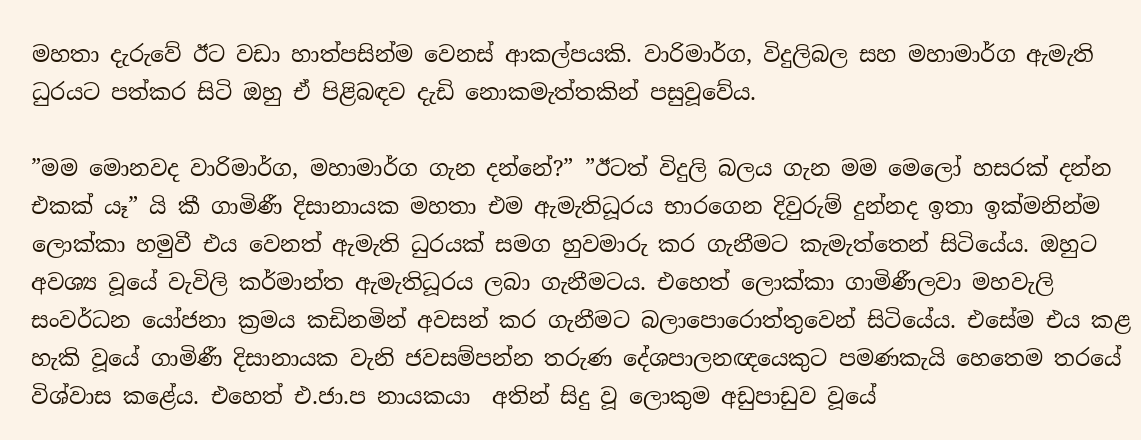මහතා දැරුවේ ඊට වඩා හාත්පසින්ම වෙනස් ආකල්පයකි. වාරිමාර්ග, විදුලිබල සහ මහාමාර්ග ඇමැති ධුරයට පත්කර සිටි ඔහු ඒ පිළිබඳව දැඩි නොකමැත්තකින් පසුවූවේය.

”මම මොනවද වාරිමාර්ග, මහාමාර්ග ගැන දන්නේ?” ”ඊටත් විදුලි බලය ගැන මම මෙලෝ හසරක් දන්න එකක් යෑ” යි කී ගාමිණී දිසානායක මහතා එම ඇමැතිධූරය භාරගෙන දිවුරුම් දුන්නද ඉතා ඉක්මනින්ම ලොක්කා හමුවී එය වෙනත් ඇමැති ධුරයක් සමග හුවමාරු කර ගැනීමට කැමැත්තෙන් සිටියේය. ඔහුට අවශ්‍ය වූයේ වැවිලි කර්මාන්ත ඇමැතිධූරය ලබා ගැනීමටය. එහෙත් ලොක්කා ගාමිණීලවා මහවැලි සංවර්ධන යෝජනා ක්‍රමය කඩිනමින් අවසන් කර ගැනීමට බලාපොරොත්තුවෙන් සිටියේය. එසේම එය කළ හැකි වූයේ ගාමිණී දිසානායක වැනි ජවසම්පන්න තරුණ දේශපාලනඥයෙකුට පමණකැයි හෙතෙම තරයේ විශ්වාස කළේය. එහෙත් එ.ජා.ප නායකයා  අතින් සිදු වූ ලොකුම අඩුපාඩුව වූයේ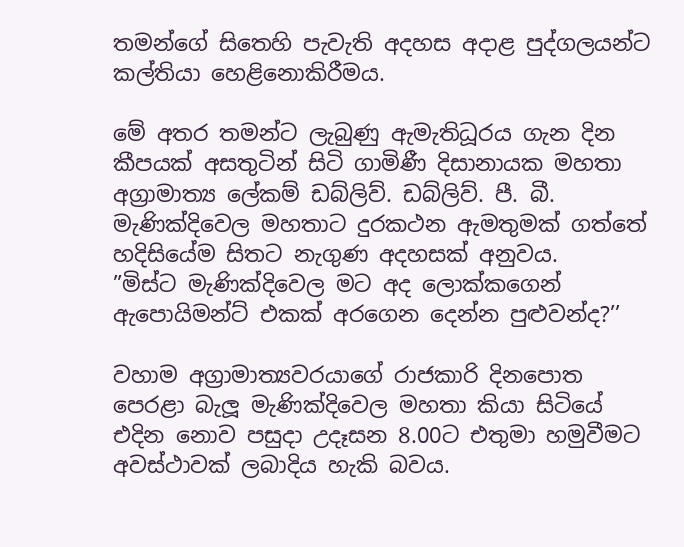තමන්ගේ සිතෙහි පැවැති අදහස අදාළ පුද්ගලයන්ට කල්තියා හෙළිනොකිරීමය.

මේ අතර තමන්ට ලැබුණු ඇමැතිධූරය ගැන දින කීපයක් අසතුටින් සිටි ගාමිණී දිසානායක මහතා අග්‍රාමාත්‍ය ලේකම් ඩබ්ලිව්. ඩබ්ලිව්. පී. බී. මැණික්දිවෙල මහතාට දුරකථන ඇමතුමක් ගත්තේ හදිසියේම සිතට නැගුණ අදහසක් අනුවය.
”මිස්ට මැණික්දිවෙල මට අද ලොක්කගෙන් ඇපොයිමන්ට් එකක් අරගෙන දෙන්න පුළුවන්ද?’’

වහාම අග්‍රාමාත්‍යවරයාගේ රාජකාරි දිනපොත පෙරළා බැලූ මැණික්දිවෙල මහතා කියා සිටියේ එදින නොව පසුදා උදෑසන 8.00ට එතුමා හමුවීමට අවස්ථාවක් ලබාදිය හැකි බවය.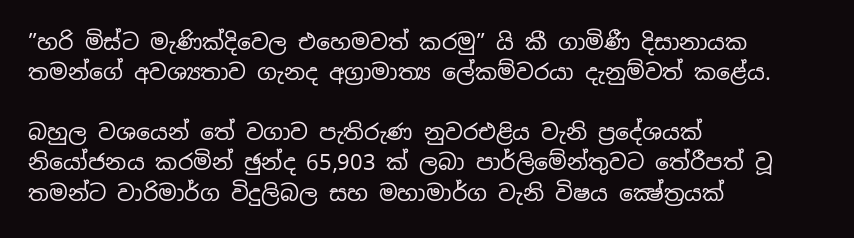”හරි මිස්ට මැණික්දිවෙල එහෙමවත් කරමු” යි කී ගාමිණී දිසානායක තමන්ගේ අවශ්‍යතාව ගැනද අග්‍රාමාත්‍ය ලේකම්වරයා දැනුම්වත් කළේය.

බහුල වශයෙන් තේ වගාව පැතිරුණ නුවරඑළිය වැනි ප්‍රදේශයක් නියෝජනය කරමින් ඡුන්ද 65,903 ක් ලබා පාර්ලිමේන්තුවට තේරීපත් වූ තමන්ට වාරිමාර්ග විදුලිබල සහ මහාමාර්ග වැනි විෂය ක්‍ෂේත්‍රයක්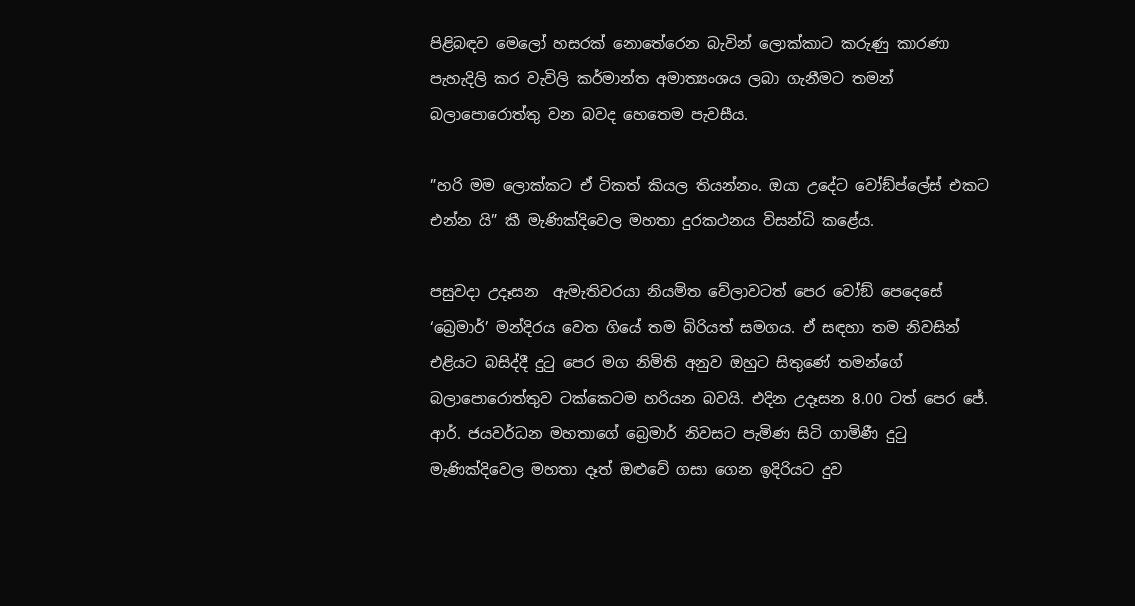පිළිබඳව මෙලෝ හසරක් නොතේරෙන බැවින් ලොක්කාට කරුණු කාරණා පැහැදිලි කර වැවිලි කර්මාන්ත අමාත්‍යංශය ලබා ගැනීමට තමන් බලාපොරොත්තු වන බවද හෙතෙම පැවසීය.

”හරි මම ලොක්කට ඒ ටිකත් කියල තියන්නං. ඔයා උදේට වෝඞ්ප්ලේස් එකට එන්න යි” කී මැණික්දිවෙල මහතා දුරකථනය විසන්ධි කළේය.

පසුවදා උදෑසන  ඇමැතිවරයා නියමිත වේලාවටත් පෙර වෝඞ් පෙදෙසේ ‘බ්‍රෙමාර්’ මන්දිරය වෙත ගියේ තම බිරියත් සමගය. ඒ සඳහා තම නිවසින් එළියට බසිද්දී දුටු පෙර මග නිමිති අනුව ඔහුට සිතුණේ තමන්ගේ බලාපොරොත්තුව ටක්කෙටම හරියන බවයි. එදින උදෑසන 8.00 ටත් පෙර ජේ. ආර්. ජයවර්ධන මහතාගේ බ්‍රෙමාර් නිවසට පැමිණ සිටි ගාමිණී දුටු මැණික්දිවෙල මහතා දෑත් ඔළුවේ ගසා ගෙන ඉදිරියට දුව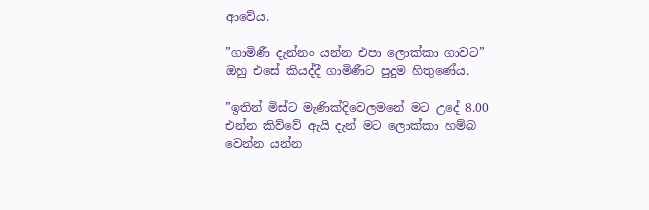ආවේය.

”ගාමිණී දැන්නං යන්න එපා ලොක්කා ගාවට” ඔහු එසේ කියද්දී ගාමිණීට පුදුම හිතුණේය.

”ඉතින් මිස්ට මැණික්දිවෙලමනේ මට උදේ 8.00 එන්න කිව්වේ ඇයි දැන් මට ලොක්කා හම්බ වෙන්න යන්න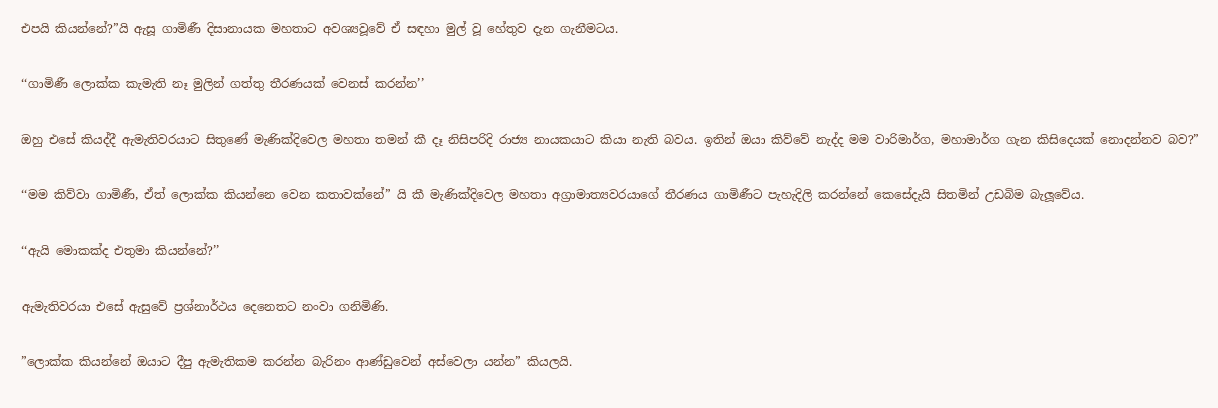එපයි කියන්නේ?”යි ඇසූ ගාමිණී දිසානායක මහතාට අවශ්‍යවූවේ ඒ සඳහා මුල් වූ හේතුව දැන ගැනීමටය.

‘‘ගාමිණී ලොක්ක කැමැති නෑ මුලින් ගත්තු තීරණයක් වෙනස් කරන්න’’

ඔහු එසේ කියද්දී ඇමැතිවරයාට සිතුණේ මැණික්දිවෙල මහතා තමන් කී දෑ නිසිපරිදි රාජ්‍ය නායකයාට කියා නැති බවය. ඉතින් ඔයා කිව්වේ නැද්ද මම වාරිමාර්ග, මහාමාර්ග ගැන කිසිදෙයක් නොදන්නව බව?”

‘‘මම කිව්වා ගාමිණී, ඒත් ලොක්ක කියන්නෙ වෙන කතාවක්නේ” යි කී මැණික්දිවෙල මහතා අග්‍රාමාත්‍යවරයාගේ තීරණය ගාමිණීට පැහැදිලි කරන්නේ කෙසේදැයි සිතමින් උඩබිම බැලූවේය.

‘‘ඇයි මොකක්ද එතුමා කියන්නේ?’’

ඇමැතිවරයා එසේ ඇසුවේ ප්‍රශ්නාර්ථය දෙනෙතට නංවා ගනිමිණි.

”ලොක්ක කියන්නේ ඔයාට දීපු ඇමැතිකම කරන්න බැරිනං ආණ්ඩුවෙන් අස්වෙලා යන්න” කියලයි.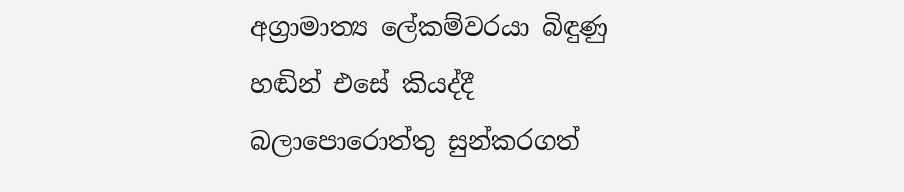අග්‍රාමාත්‍ය ලේකම්වරයා බිඳුණු හඬින් එසේ කියද්දී බලාපොරොත්තු සුන්කරගත්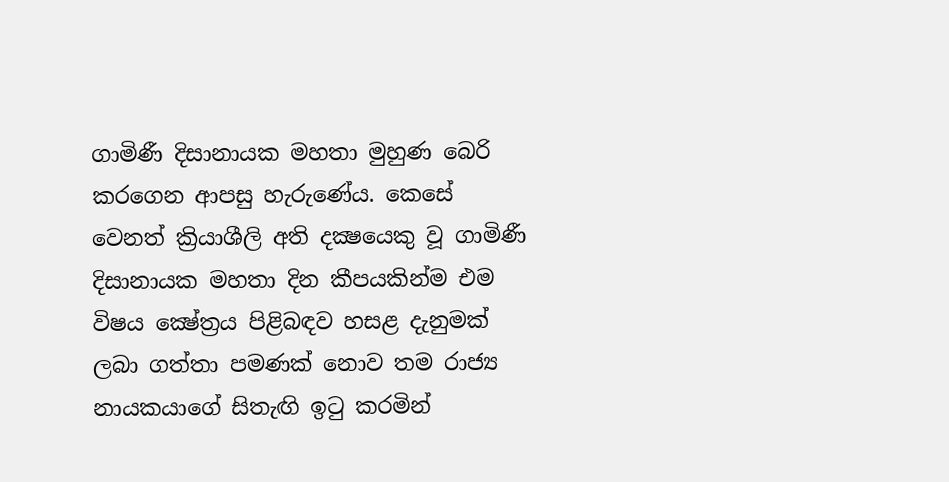ගාමිණී දිසානායක මහතා මුහුණ බෙරි කරගෙන ආපසු හැරුණේය. කෙසේ වෙනත් ක්‍රියාශීලි අති දක්‍ෂයෙකු වූ ගාමිණී දිසානායක මහතා දින කීපයකින්ම එම විෂය ක්‍ෂේත්‍රය පිළිබඳව හසළ දැනුමක් ලබා ගත්තා පමණක් නොව තම රාජ්‍ය නායකයාගේ සිතැඟි ඉටු කරමින්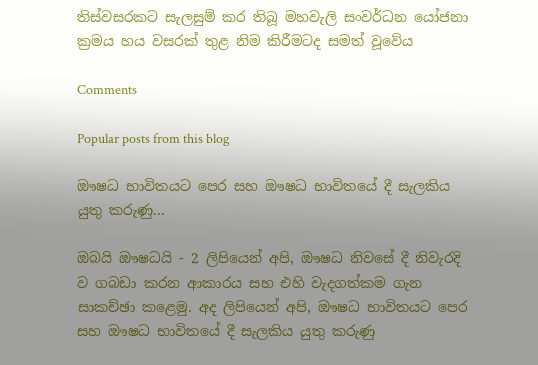තිස්වසරකට සැලසුම් කර තිබූ මහවැලි සංවර්ධන යෝජනා ක්‍රමය හය වසරක් තුළ නිම කිරීමටද සමත් වූවේය

Comments

Popular posts from this blog

ඖෂධ භාවිතයට පෙර සහ ඖෂධ භාවිතයේ දී සැලකිය යුතු කරුණු...

ඔබයි ඖෂධයි - 2 ලිපියෙන් අපි, ඖෂධ නිවසේ දී නිවැරදි ව ගබඩා කරන ආකාරය සහ එහි වැදගත්කම ගැන සාකච්ඡා කළෙමු. අද ලිපියෙන් අපි, ඖෂධ භාවිතයට පෙර සහ ඖෂධ භාවිතයේ දී සැලකිය යුතු කරුණු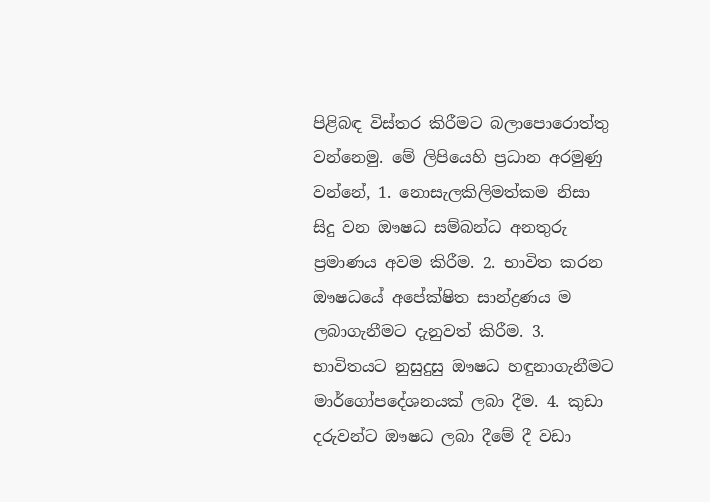පිළිබඳ විස්‌තර කිරීමට බලාපොරොත්තු වන්නෙමු. මේ ලිපියෙහි ප්‍රධාන අරමුණු වන්නේ, 1. නොසැලකිලිමත්කම නිසා සිදු වන ඖෂධ සම්බන්ධ අනතුරු ප්‍රමාණය අවම කිරීම. 2. භාවිත කරන ඖෂධයේ අපේක්ෂිත සාන්ද්‍රණය ම ලබාගැනීමට දැනුවත් කිරීම. 3. භාවිතයට නුසුදුසු ඖෂධ හඳුනාගැනීමට මාර්ගෝපදේශනයක්‌ ලබා දීම. 4. කුඩා දරුවන්ට ඖෂධ ලබා දීමේ දී වඩා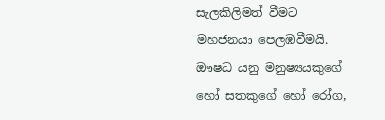සැලකිලිමත් වීමට මහජනයා පෙලඹවීමයි. ඖෂධ යනු මනුෂ්‍යයකුගේ හෝ සතකුගේ හෝ රෝග,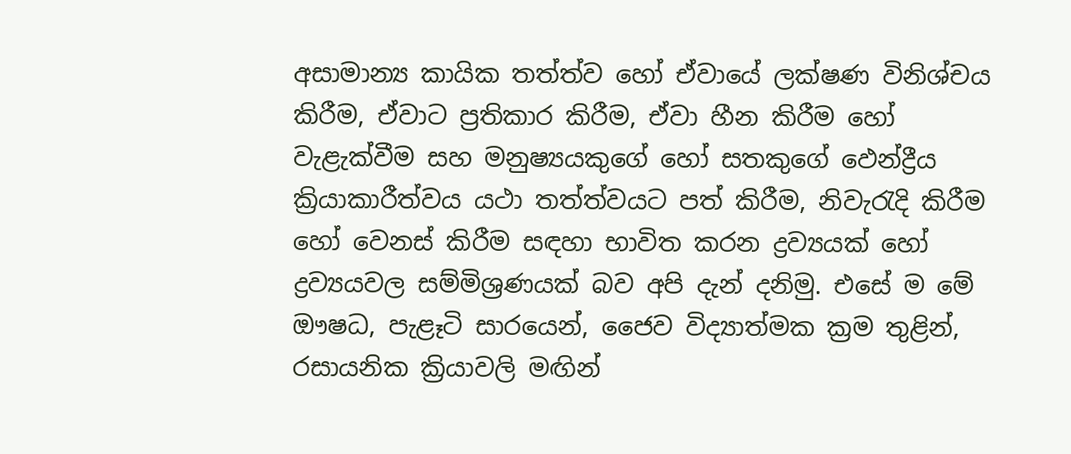අසාමාන්‍ය කායික තත්ත්ව හෝ ඒවායේ ලක්ෂණ විනිශ්චය කිරීම, ඒවාට ප්‍රතිකාර කිරීම, ඒවා හීන කිරීම හෝ වැළැක්‌වීම සහ මනුෂ්‍යයකුගේ හෝ සතකුගේ ඵෙන්ද්‍රීය ක්‍රියාකාරීත්වය යථා තත්ත්වයට පත් කිරීම, නිවැරැදි කිරීම හෝ වෙනස්‌ කිරීම සඳහා භාවිත කරන ද්‍රව්‍යයක්‌ හෝ ද්‍රව්‍යයවල සම්මිශ්‍රණයක්‌ බව අපි දැන් දනිමු. එසේ ම මේ ඖෂධ, පැළෑටි සාරයෙන්, ජෛව විද්‍යාත්මක ක්‍රම තුළින්, රසායනික ක්‍රියාවලි මඟින්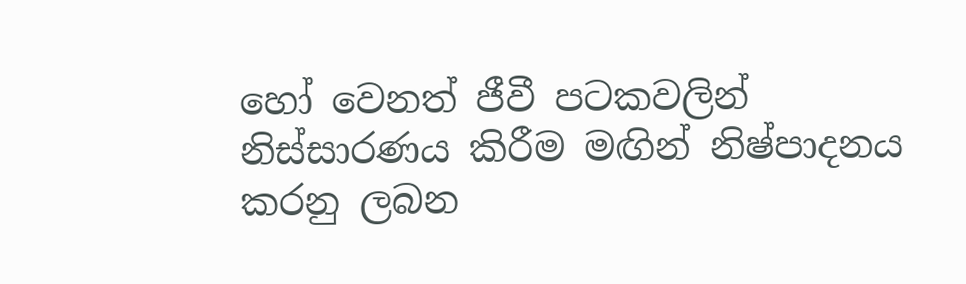හෝ වෙනත් ජීවී පටකවලින් නිස්‌සාරණය කිරීම මඟින් නිෂ්පාදනය කරනු ලබන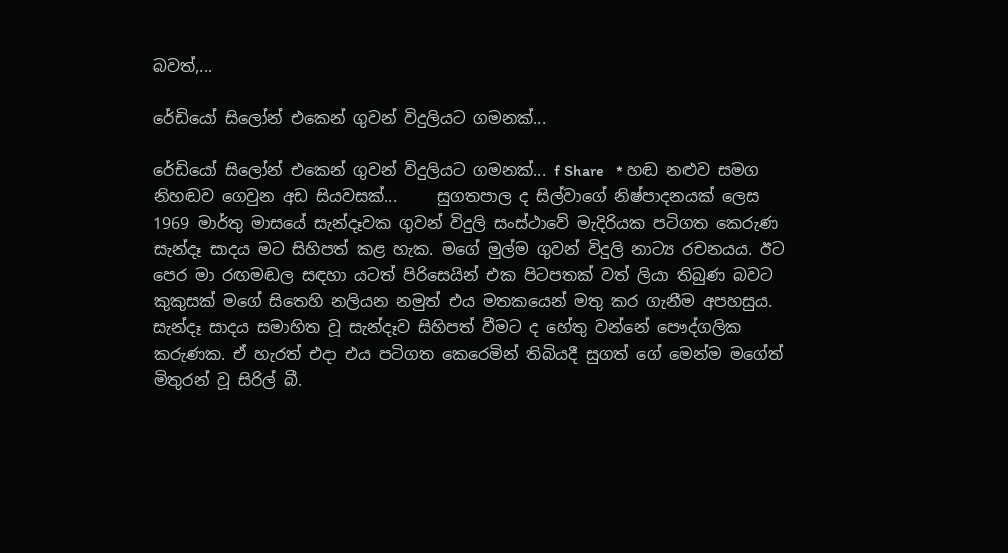බවත්,...

රේඩියෝ සිලෝන් එකෙන් ගුවන් විදුලියට ගමනක්...

රේඩියෝ සිලෝන් එකෙන් ගුවන් විදුලියට ගමනක්... f Share   * හඬ නළුව සමග නිහඬව ගෙවුන අඩ සියවසක්...     සුගතපාල ද සිල්වාගේ නිෂ්පාදනයක් ලෙස 1969 මාර්තු මාසයේ සැන්දෑවක ගුවන් විදුලි සංස්ථාවේ මැදිරියක පටිගත කෙරුණ සැන්දෑ සාදය මට සිහිපත් කළ හැක. මගේ මුල්ම ගුවන් විදුලි නාට්‍ය රචනයය. ඊට පෙර මා රඟමඬල සඳහා යටත් පිරිසෙයින් එක පිටපතක් වත් ලියා තිබුණ බවට කුකුසක් මගේ සිතෙහි නලියන නමුත් එය මතකයෙන් මතු කර ගැනීම අපහසුය. සැන්දෑ සාදය සමාහිත වූ සැන්දෑව සිහිපත් වීමට ද හේතු වන්නේ පෞද්ගලික කරුණක. ඒ හැරත් එදා එය පටිගත කෙරෙමින් තිබියදී සුගත් ගේ මෙන්ම මගේත් මිතුරන් වූ සිරිල් බී.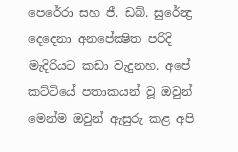පෙරේරා සහ ජී. ඩබ්. සුරේන්‍ද්‍ර දෙදෙනා අනපේක්‍ෂිත පරිදි මැදිරියට කඩා වැදුනහ. අපේ කට්ටියේ පතාකයන් වූ ඔවුන් මෙන්ම ඔවුන් ඇසුරු කළ අපි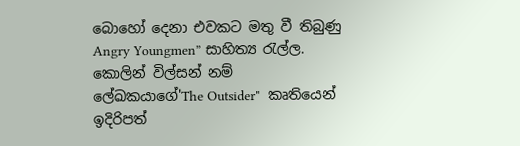බොහෝ දෙනා එවකට මතු වී තිබුණු Angry Youngmen” සාහිත්‍ය රැල්ල. කොලින් විල්සන් නම් ලේඛකයාගේ'The Outsider"  කෘතියෙන් ඉදිරිපත්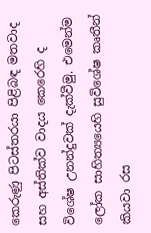කෙරුණු පිටස්තරයා පිළිබඳ මතවාද සහ අස්තික්ව වාදය කෙරෙහි ද විශේෂ උනන්දුවක් දැක්වීමු. එමෙන්ම ලෝක සාහිත්‍යයෙහි සුවිශේෂ කෘතීන් කියවා රස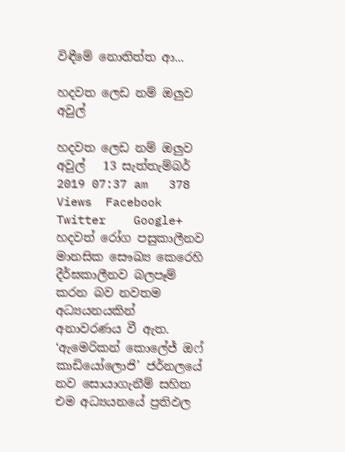විඳීමේ නොතිත්ත ආ...

හදවත ලෙඩ නම් ඔලුව අවුල්

හදවත ලෙඩ නම් ඔලුව අවුල්   13 සැත්තැම්බර් 2019 07:37 am   378 Views  Facebook    Twitter    Google+ හදවත් රෝග පසුකාලීනව මානසික සෞඛ්‍ය කෙරෙහි දීර්ඝකාලීනව බලපෑම් කරන බව නවතම අධ්‍යයනයකින් අනාවරණය වී ඇත. ‘ඇමෙරිකන් කොලේජ් ඔෆ් කාඩියෝලොජි’ ජර්නලයේ නව සොයාගැනීම් සහිත එම අධ්‍යයනයේ ප්‍රතිඵල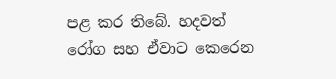පළ කර තිබේ. හදවත් රෝග සහ ඒවාට කෙරෙන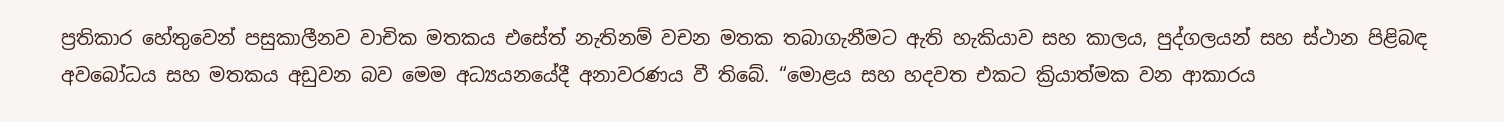ප්‍රතිකාර හේතුවෙන් පසුකාලීනව වාචික මතකය එසේත් නැතිනම් වචන මතක තබාගැනීමට ඇති හැකියාව සහ කාලය, පුද්ගලයන් සහ ස්ථාන පිළිබඳ අවබෝධය සහ මතකය අඩුවන බව මෙම අධ්‍යයනයේදී අනාවරණය වී තිබේ. “මොළය සහ හදවත එකට ක්‍රියාත්මක වන ආකාරය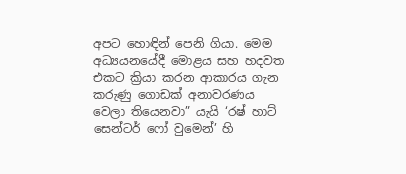අපට හොඳින් පෙනි ගියා. මෙම අධ්‍යයනයේදී මොළය සහ හදවත එකට ක්‍රියා කරන ආකාරය ගැන කරුණු ගොඩක් අනාවරණය වෙලා තියෙනවා” යැයි ‘රෂ් හාට් සෙන්ටර් ෆෝ වුමෙන්’ හි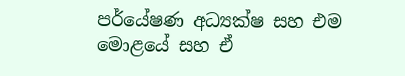පර්යේෂණ අධ්‍යක්ෂ සහ එම මොළයේ සහ ඒ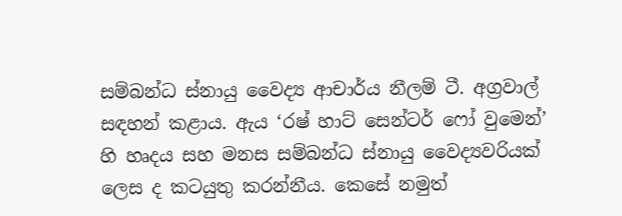සම්බන්ධ ස්නායු වෛද්‍ය ආචාර්ය නීලම් ටී. අග්‍රවාල් සඳහන් කළාය. ඇය ‘රෂ් හාට් සෙන්ටර් ෆෝ වුමෙන්’ හි හෘදය සහ මනස සම්බන්ධ ස්නායු වෛද්‍යවරියක් ලෙස ද කටයුතු කරන්නීය. කෙසේ නමුත්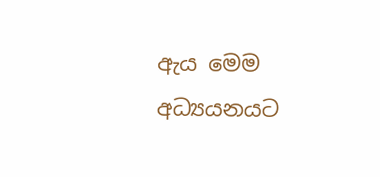ඇය මෙම අධ්‍යයනයට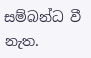සම්බන්ධ වී නැත.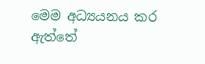මෙම අධ්‍යයනය කර ඇත්තේ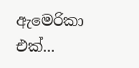ඇමෙරිකා එක්...